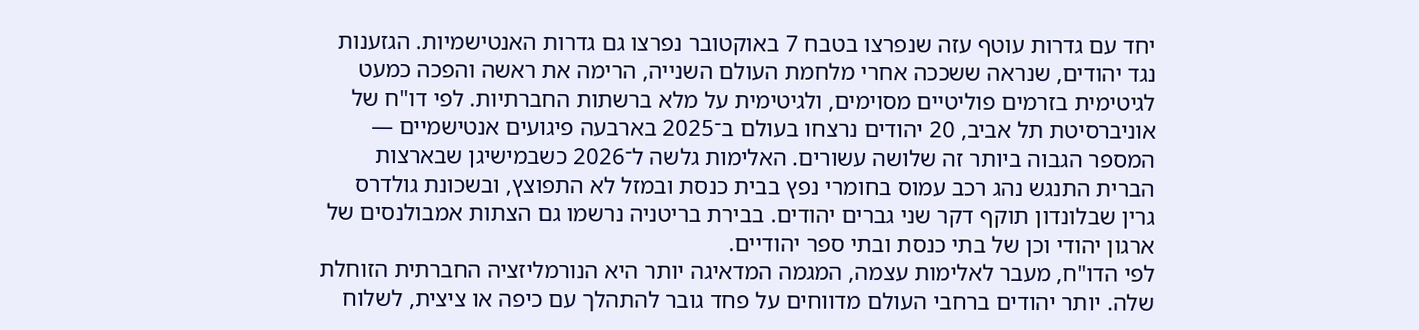יחד עם גדרות עוטף עזה שנפרצו בטבח 7 באוקטובר נפרצו גם גדרות האנטישמיות. הגזענות נגד יהודים, שנראה ששככה אחרי מלחמת העולם השנייה, הרימה את ראשה והפכה כמעט לגיטימית בזרמים פוליטיים מסוימים, ולגיטימית על מלא ברשתות החברתיות. לפי דו"ח של אוניברסיטת תל אביב, 20 יהודים נרצחו בעולם ב־2025 בארבעה פיגועים אנטישמיים — המספר הגבוה ביותר זה שלושה עשורים. האלימות גלשה ל־2026 כשבמישיגן שבארצות הברית התנגש נהג רכב עמוס בחומרי נפץ בבית כנסת ובמזל לא התפוצץ, ובשכונת גולדרס גרין שבלונדון תוקף דקר שני גברים יהודים. בבירת בריטניה נרשמו גם הצתות אמבולנסים של ארגון יהודי וכן של בתי כנסת ובתי ספר יהודיים.
לפי הדו"ח, מעבר לאלימות עצמה, המגמה המדאיגה יותר היא הנורמליזציה החברתית הזוחלת שלה. יותר יהודים ברחבי העולם מדווחים על פחד גובר להתהלך עם כיפה או ציצית, לשלוח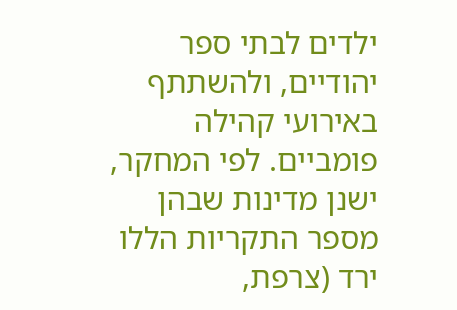ילדים לבתי ספר יהודיים, ולהשתתף באירועי קהילה פומביים. לפי המחקר, ישנן מדינות שבהן מספר התקריות הללו ירד (צרפת,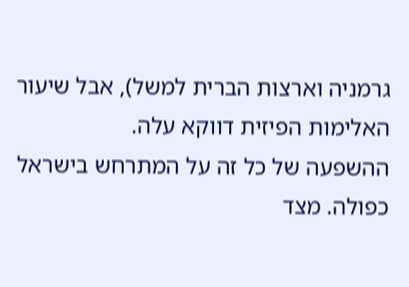גרמניה וארצות הברית למשל), אבל שיעור האלימות הפיזית דווקא עלה.
ההשפעה של כל זה על המתרחש בישראל כפולה. מצד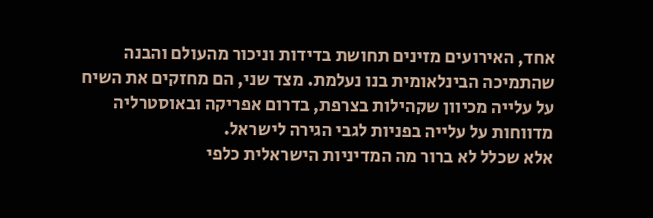אחד, האירועים מזינים תחושת בדידות וניכור מהעולם והבנה שהתמיכה הבינלאומית בנו נעלמת. מצד שני, הם מחזקים את השיח על עלייה מכיוון שקהילות בצרפת, בדרום אפריקה ובאוסטרליה מדווחות על עלייה בפניות לגבי הגירה לישראל.
אלא שכלל לא ברור מה המדיניות הישראלית כלפי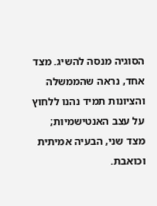הסוגיה מנסה להשיג. מצד אחד, נראה שהממשלה והציונות תמיד נהנו ללחוץ על עצב האנטישמיות; מצד שני, הבעיה אמיתית וכואבת.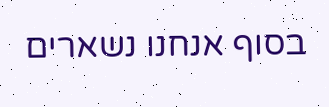בסוף אנחנו נשארים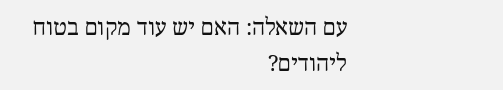עם השאלה: האם יש עוד מקום בטוח ליהודים?